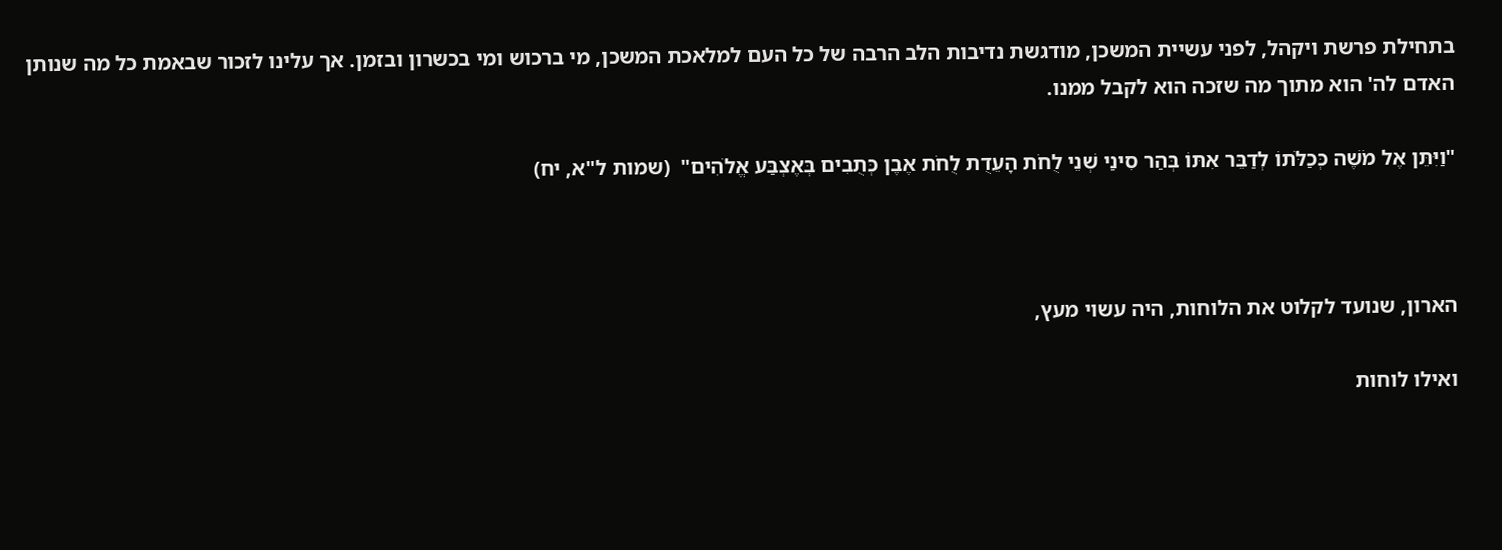בתחילת פרשת ויקהל, לפני עשיית המשכן, מודגשת נדיבות הלב הרבה של כל העם למלאכת המשכן, מי ברכוש ומי בכשרון ובזמן. אך עלינו לזכור שבאמת כל מה שנותן האדם לה' הוא מתוך מה שזכה הוא לקבל ממנו.

"וַיִּתֵּן אֶל מֹשֶׁה כְּכַלֹּתוֹ לְדַבֵּר אִתּוֹ בְּהַר סִינַי שְׁנֵי לֻחֹת הָעֵדֻת לֻחֹת אֶבֶן כְּתֻבִים בְּאֶצְבַּע אֱלֹהִים"  (שמות ל"א, יח)



הארון, שנועד לקלוט את הלוחות, היה עשוי מעץ,

ואילו לוחות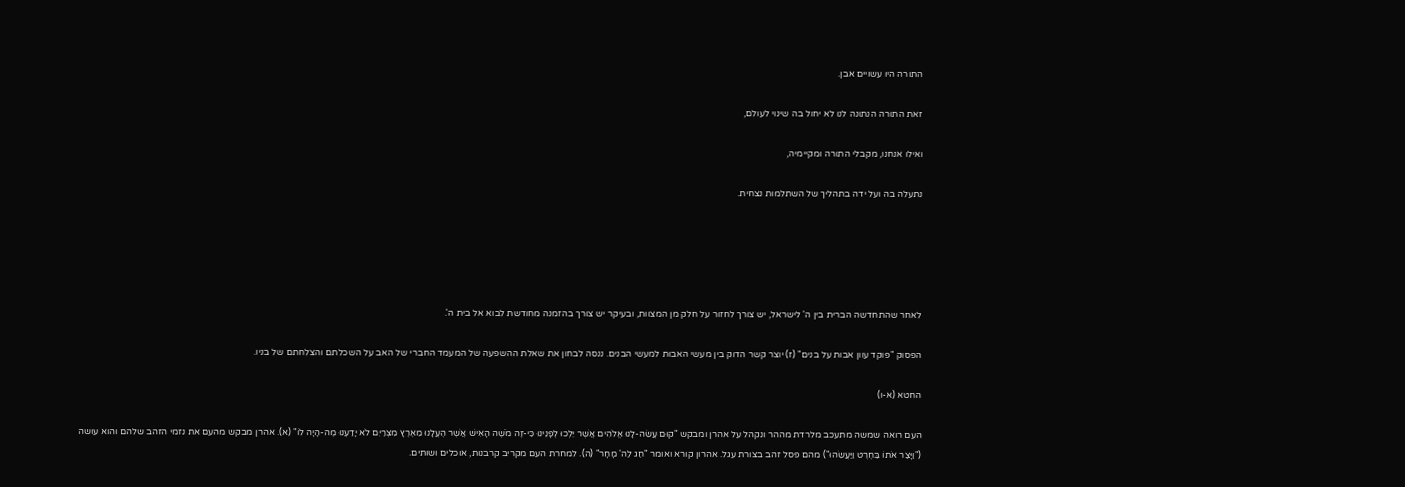התורה היו עשויים אבן.

זאת התורה הנתונה לנו לא יחול בה שינוי לעולם,

ואילו אנחנו, מקבלי התורה ומקיימיה,

נתעלה בה ועל ידה בתהליך של השתלמות נצחית.





לאחר שהתחדשה הברית בין ה' לישראל, יש צורך לחזור על חלק מן המצוות, ובעיקר יש צורך בהזמנה מחודשת לבוא אל בית ה'.

הפסוק "פוקד עוון אבות על בנים" (ז) יוצר קשר הדוק בין מעשי האבות למעשי הבנים. ננסה לבחון את שאלת ההשפעה של המעמד החברי של האב על השכלתם והצלחתם של בניו.

החטא (א-ו)

העם רואה שמשה מתעכב מלרדת מההר ונקהל על אהרן ומבקש "קוּם עֲשֵׂה-לָנוּ אֱלֹהִים אֲשֶׁר יֵלְכוּ לְפָנֵינוּ כִּי-זֶה מֹשֶׁה הָאִישׁ אֲשֶׁר הֶעֱלָנוּ מֵאֶרֶץ מִצְרַיִם לֹא יָדַעְנוּ מֶה-הָיָה לוֹ" (א). אהרן מבקש מהעם את נזמי הזהב שלהם והוא עושה ("וַיָּצַר אֹתוֹ בַּחֶרֶט וַיַּעֲשֵׂהוּ") מהם פסל זהב בצורת עגל. אהרון קורא ואומר "חַג לַה' מָחָר" (ה). למחרת העם מקריב קרבנות, אוכלים ושותים.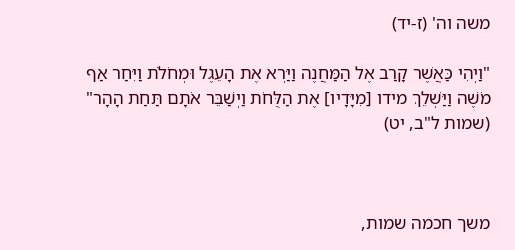משה וה' (ז-יד)

"וַיְהִי כַּאֲשֶׁר קָרַב אֶל הַמַּחֲנֶה וַיַּרְא אֶת הָעֵגֶל וּמְחֹלֹת וַיִּחַר אַף מֹשֶׁה וַיַּשְׁלֵךְ מידו [מִיָּדָיו] אֶת הַלֻּחֹת וַיְשַׁבֵּר אֹתָם תַּחַת הָהָר" (שמות ל"ב, יט)



משך חכמה שמות,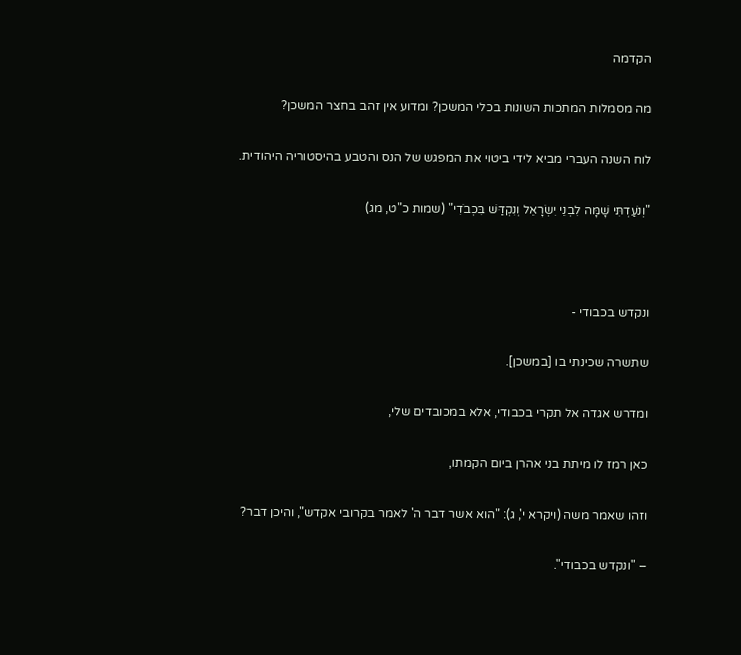הקדמה

מה מסמלות המתכות השונות בכלי המשכן? ומדוע אין זהב בחצר המשכן?

לוח השנה העברי מביא לידי ביטוי את המפגש של הנס והטבע בהיסטוריה היהודית.

"וְנֹעַדְתִּי שָׁמָּה לִבְנֵי יִשְׂרָאֵל וְנִקְדַּשׁ בִּכְבֹדִי" (שמות כ"ט, מג)



ונקדש בכבודי -

שתשרה שכינתי בו [במשכן].

ומדרש אגדה אל תקרי בכבודי, אלא במכובדים שלי,

כאן רמז לו מיתת בני אהרן ביום הקמתו,

וזהו שאמר משה (ויקרא י', ג): "הוא אשר דבר ה' לאמר בקרובי אקדש", והיכן דבר?

– "ונקדש בכבודי".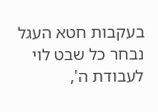בעקבות חטא העגל נבחר כל שבט לוי לעבודת ה',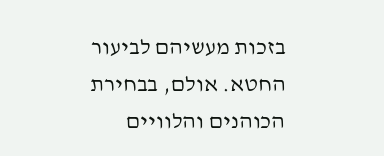בזכות מעשיהם לביעור החטא. אולם, בבחירת הכוהנים והלוויים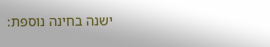ישנה בחינה נוספת: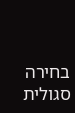בחירה סגולית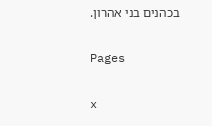בכהנים בני אהרון.

Pages

x